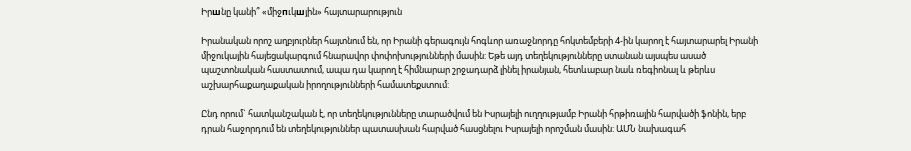Իրшնը կանի՞ «միջпւկшյին» հայտարարություն

Իրանական որոշ աղբյուրներ հայտնում են, որ Իրանի գերագույն հոգևոր առաջնորդը հոկտեմբերի 4-ին կարող է հայտարարել Իրանի միջուկային հայեցակարգում հնարավոր փոփոխությունների մասին: Եթե այդ տեղեկությունները ստանան այսպես ասած պաշտոնական հաստատում, ապա դա կարող է հիմնարար շրջադարձ լինել իրանյան, հետևաբար նաև ռեգիոնալ և թերևս աշխարհաքաղաքական իրողությունների համատեքստում:

Ընդ որում` հատկանշական է, որ տեղեկությունները տարածվում են Իսրայելի ուղղությամբ Իրանի հրթիռային հարվածի ֆոնին, երբ դրան հաջորդում են տեղեկություններ պատասխան հարված հասցնելու Իսրայելի որոշման մասին: ԱՄՆ նախագահ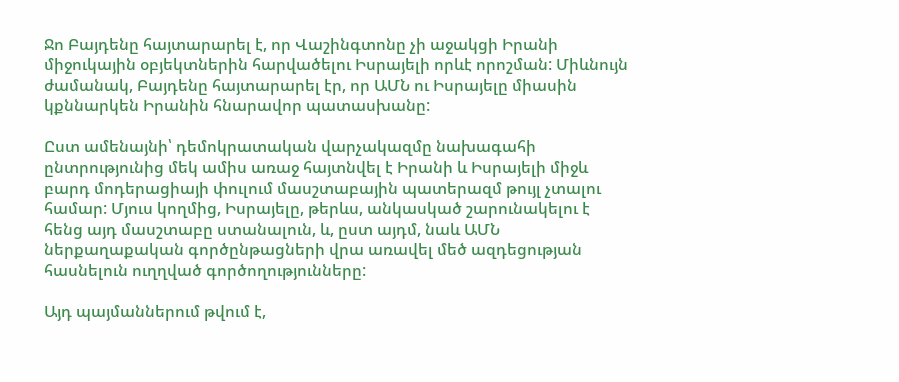Ջո Բայդենը հայտարարել է, որ Վաշինգտոնը չի աջակցի Իրանի միջուկային օբյեկտներին հարվածելու Իսրայելի որևէ որոշման: Միևնույն ժամանակ, Բայդենը հայտարարել էր, որ ԱՄՆ ու Իսրայելը միասին կքննարկեն Իրանին հնարավոր պատասխանը:

Ըստ ամենայնի՝ դեմոկրատական վարչակազմը նախագահի ընտրությունից մեկ ամիս առաջ հայտնվել է Իրանի և Իսրայելի միջև բարդ մոդերացիայի փուլում մասշտաբային պատերազմ թույլ չտալու համար: Մյուս կողմից, Իսրայելը, թերևս, անկասկած շարունակելու է հենց այդ մասշտաբը ստանալուն, և, ըստ այդմ, նաև ԱՄՆ ներքաղաքական գործընթացների վրա առավել մեծ ազդեցության հասնելուն ուղղված գործողությունները:

Այդ պայմաններում թվում է,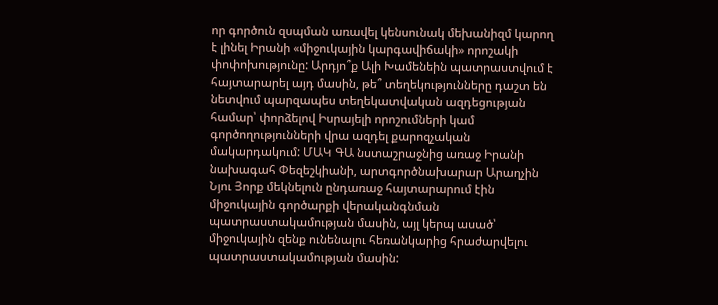որ գործուն զսպման առավել կենսունակ մեխանիզմ կարող է լինել Իրանի «միջուկային կարգավիճակի» որոշակի փոփոխությունը: Արդյո՞ք Ալի Խամենեին պատրաստվում է հայտարարել այդ մասին, թե՞ տեղեկությունները դաշտ են նետվում պարզապես տեղեկատվական ազդեցության համար՝ փորձելով Իսրայելի որոշումների կամ գործողությունների վրա ազդել քարոզչական մակարդակում: ՄԱԿ ԳԱ նստաշրաջնից առաջ Իրանի նախագահ Փեզեշկիանի, արտգործնախարար Արաղչին Նյու Յորք մեկնելուն ընդառաջ հայտարարում էին միջուկային գործարքի վերականգնման պատրաստակամության մասին, այլ կերպ ասած՝ միջուկային զենք ունենալու հեռանկարից հրաժարվելու պատրաստակամության մասին: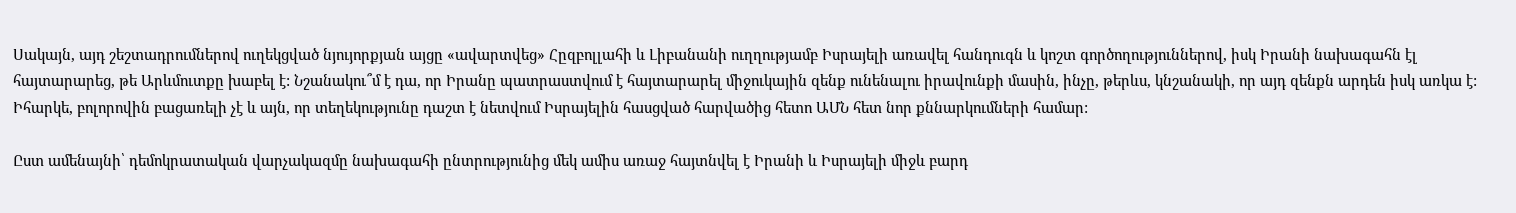Սակայն, այդ շեշտադրումներով ուղեկցված նյույորքյան այցը «ավարտվեց» Հըզբոլլահի և Լիբանանի ուղղությամբ Իսրայելի առավել հանդուգն և կոշտ գործողություններով, իսկ Իրանի նախագահն էլ հայտարարեց, թե Արևմուտքը խաբել է: Նշանակու՞մ է դա, որ Իրանը պատրաստվում է հայտարարել միջուկային զենք ունենալու իրավունքի մասին, ինչը, թերևս, կնշանակի, որ այդ զենքն արդեն իսկ առկա է: Իհարկե, բոլորովին բացառելի չէ և այն, որ տեղեկությունը դաշտ է նետվում Իսրայելին հասցված հարվածից հետո ԱՄՆ հետ նոր քննարկումների համար:

Ըստ ամենայնի՝ դեմոկրատական վարչակազմը նախագահի ընտրությունից մեկ ամիս առաջ հայտնվել է Իրանի և Իսրայելի միջև բարդ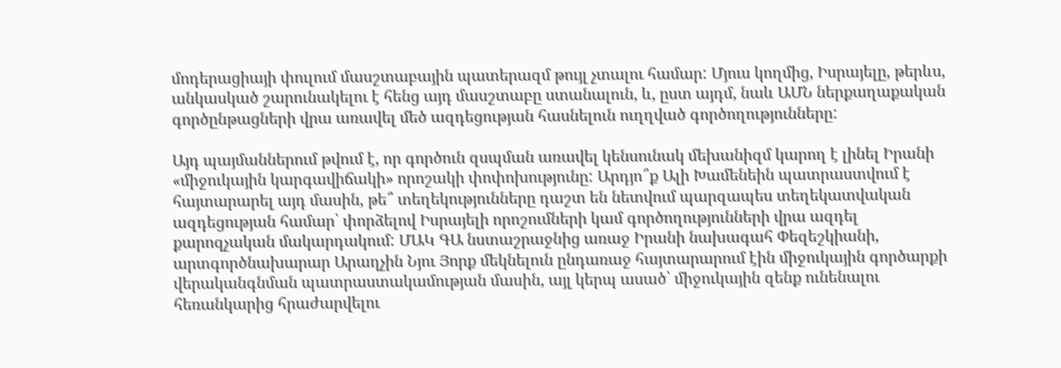մոդերացիայի փուլում մասշտաբային պատերազմ թույլ չտալու համար: Մյուս կողմից, Իսրայելը, թերևս, անկասկած շարունակելու է հենց այդ մասշտաբը ստանալուն, և, ըստ այդմ, նաև ԱՄՆ ներքաղաքական գործընթացների վրա առավել մեծ ազդեցության հասնելուն ուղղված գործողությունները:

Այդ պայմաններում թվում է, որ գործուն զսպման առավել կենսունակ մեխանիզմ կարող է լինել Իրանի «միջուկային կարգավիճակի» որոշակի փոփոխությունը: Արդյո՞ք Ալի Խամենեին պատրաստվում է հայտարարել այդ մասին, թե՞ տեղեկությունները դաշտ են նետվում պարզապես տեղեկատվական ազդեցության համար՝ փորձելով Իսրայելի որոշումների կամ գործողությունների վրա ազդել քարոզչական մակարդակում: ՄԱԿ ԳԱ նստաշրաջնից առաջ Իրանի նախագահ Փեզեշկիանի, արտգործնախարար Արաղչին Նյու Յորք մեկնելուն ընդառաջ հայտարարում էին միջուկային գործարքի վերականգնման պատրաստակամության մասին, այլ կերպ ասած՝ միջուկային զենք ունենալու հեռանկարից հրաժարվելու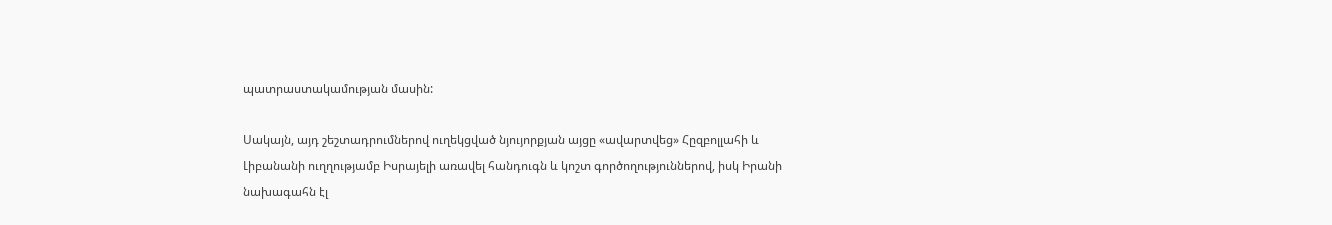պատրաստակամության մասին:

Սակայն, այդ շեշտադրումներով ուղեկցված նյույորքյան այցը «ավարտվեց» Հըզբոլլահի և Լիբանանի ուղղությամբ Իսրայելի առավել հանդուգն և կոշտ գործողություններով, իսկ Իրանի նախագահն էլ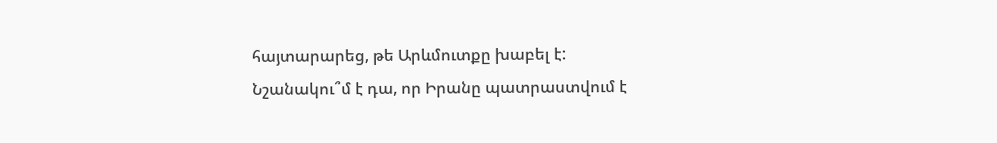հայտարարեց, թե Արևմուտքը խաբել է: Նշանակու՞մ է դա, որ Իրանը պատրաստվում է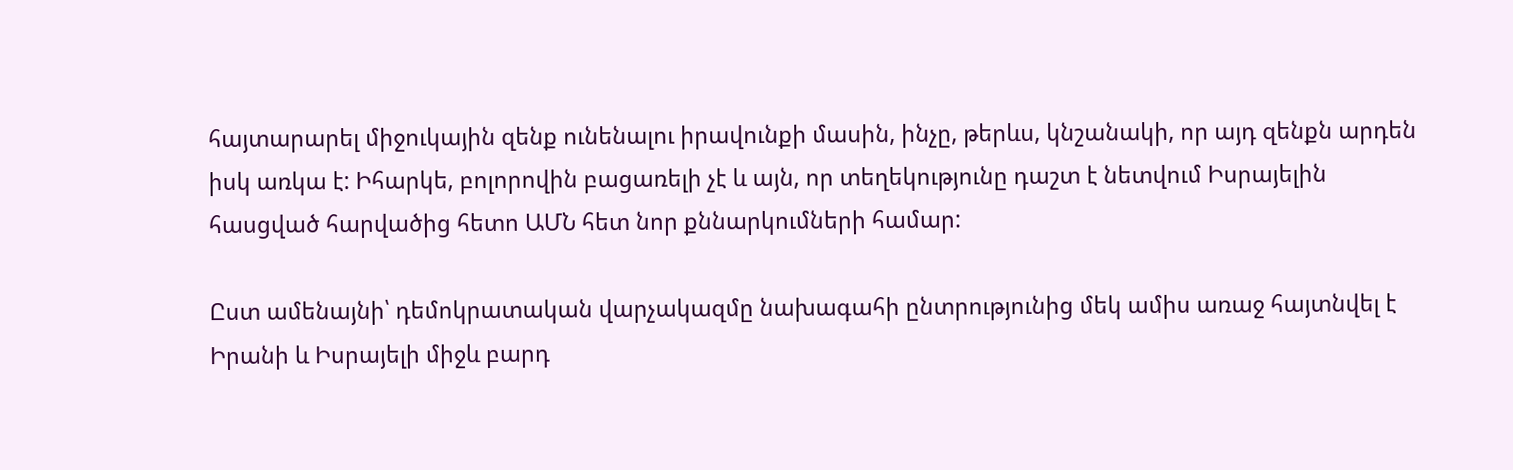հայտարարել միջուկային զենք ունենալու իրավունքի մասին, ինչը, թերևս, կնշանակի, որ այդ զենքն արդեն իսկ առկա է: Իհարկե, բոլորովին բացառելի չէ և այն, որ տեղեկությունը դաշտ է նետվում Իսրայելին հասցված հարվածից հետո ԱՄՆ հետ նոր քննարկումների համար:

Ըստ ամենայնի՝ դեմոկրատական վարչակազմը նախագահի ընտրությունից մեկ ամիս առաջ հայտնվել է Իրանի և Իսրայելի միջև բարդ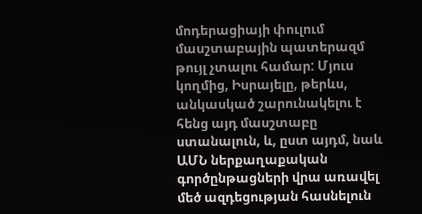մոդերացիայի փուլում մասշտաբային պատերազմ թույլ չտալու համար: Մյուս կողմից, Իսրայելը, թերևս, անկասկած շարունակելու է հենց այդ մասշտաբը ստանալուն, և, ըստ այդմ, նաև ԱՄՆ ներքաղաքական գործընթացների վրա առավել մեծ ազդեցության հասնելուն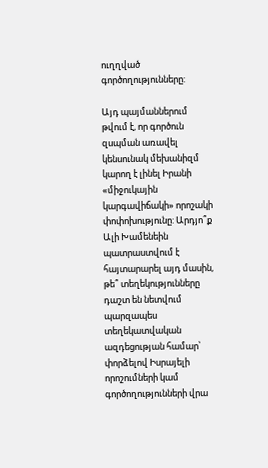ուղղված գործողությունները:

Այդ պայմաններում թվում է, որ գործուն զսպման առավել կենսունակ մեխանիզմ կարող է լինել Իրանի «միջուկային կարգավիճակի» որոշակի փոփոխությունը: Արդյո՞ք Ալի Խամենեին պատրաստվում է հայտարարել այդ մասին, թե՞ տեղեկությունները դաշտ են նետվում պարզապես տեղեկատվական ազդեցության համար՝ փորձելով Իսրայելի որոշումների կամ գործողությունների վրա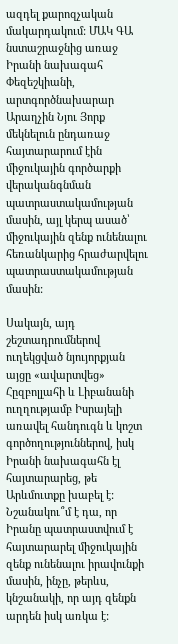ազդել քարոզչական մակարդակում: ՄԱԿ ԳԱ նստաշրաջնից առաջ Իրանի նախագահ Փեզեշկիանի, արտգործնախարար Արաղչին Նյու Յորք մեկնելուն ընդառաջ հայտարարում էին միջուկային գործարքի վերականգնման պատրաստակամության մասին, այլ կերպ ասած՝ միջուկային զենք ունենալու հեռանկարից հրաժարվելու պատրաստակամության մասին:

Սակայն, այդ շեշտադրումներով ուղեկցված նյույորքյան այցը «ավարտվեց» Հըզբոլլահի և Լիբանանի ուղղությամբ Իսրայելի առավել հանդուգն և կոշտ գործողություններով, իսկ Իրանի նախագահն էլ հայտարարեց, թե Արևմուտքը խաբել է: Նշանակու՞մ է դա, որ Իրանը պատրաստվում է հայտարարել միջուկային զենք ունենալու իրավունքի մասին, ինչը, թերևս, կնշանակի, որ այդ զենքն արդեն իսկ առկա է: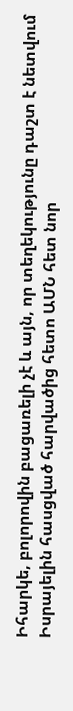Իհարկե, բոլորովին բացառելի չէ և այն, որ տեղեկությունը դաշտ է նետվում Իսրայելին հասցված հարվածից հետո ԱՄՆ հետ նոր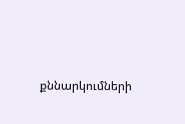քննարկումների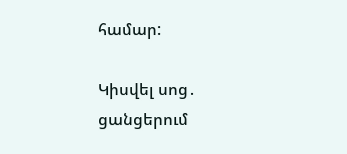համար:

Կիսվել սոց․ ցանցերում